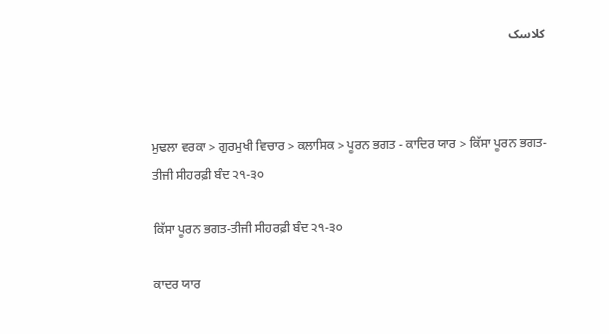کلاسک



ਮੁਢਲਾ ਵਰਕਾ > ਗੁਰਮੁਖੀ ਵਿਚਾਰ > ਕਲਾਸਿਕ > ਪੂਰਨ ਭਗਤ - ਕਾਦਿਰ ਯਾਰ > ਕਿੱਸਾ ਪੂਰਨ ਭਗਤ-ਤੀਜੀ ਸੀਹਰਫ਼ੀ ਬੰਦ ੨੧-੩੦

ਕਿੱਸਾ ਪੂਰਨ ਭਗਤ-ਤੀਜੀ ਸੀਹਰਫ਼ੀ ਬੰਦ ੨੧-੩੦

ਕਾਦਰ ਯਾਰ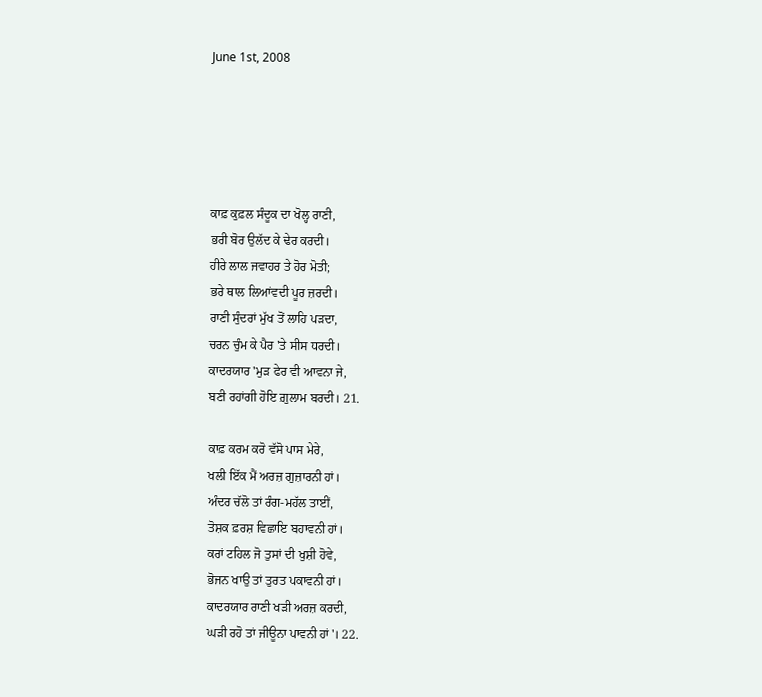June 1st, 2008





ਕਾਫ਼ ਕੁਫ਼ਲ ਸੰਦੂਕ ਦਾ ਖੋਲ੍ਹ ਰਾਣੀ,
ਭਰੀ ਬੋਰ ਉਲੱਦ ਕੇ ਢੇਰ ਕਰਦੀ।
ਹੀਰੇ ਲਾਲ ਜਵਾਹਰ ਤੇ ਹੋਰ ਮੋਤੀ;
ਭਰੇ ਥਾਲ ਲਿਆਂਵਦੀ ਪੂਰ ਜ਼ਰਦੀ।
ਰਾਣੀ ਸੁੰਦਰਾਂ ਮੁੱਖ ਤੋਂ ਲਾਹਿ ਪੜਦਾ,
ਚਰਨ ਚੁੰਮ ਕੇ ਪੈਰ 'ਤੇ ਸੀਸ ਧਰਦੀ।
ਕਾਦਰਯਾਰ 'ਮੁੜ ਫੇਰ ਵੀ ਆਵਨਾ ਜੇ,
ਬਣੀ ਰਹਾਂਗੀ ਹੋਇ ਗ਼ੁਲਾਮ ਬਰਦੀ। 21.

ਕਾਫ਼ ਕਰਮ ਕਰੋ ਵੱਸੋ ਪਾਸ ਮੇਰੇ,
ਖਲੀ ਇੱਕ ਮੈਂ ਅਰਜ਼ ਗੁਜ਼ਾਰਨੀ ਹਾਂ।
ਅੰਦਰ ਚੱਲੋ ਤਾਂ ਰੰਗ-ਮਹੱਲ ਤਾਈਂ,
ਤੋਸ਼ਕ ਫ਼ਰਸ਼ ਵਿਛਾਇ ਬਹਾਵਨੀ ਹਾਂ।
ਕਰਾਂ ਟਹਿਲ ਜੋ ਤੁਸਾਂ ਦੀ ਖੁਸ਼ੀ ਹੋਵੇ,
ਭੋਜਨ ਖਾਉ ਤਾਂ ਤੁਰਤ ਪਕਾਵਨੀ ਹਾਂ।
ਕਾਦਰਯਾਰ ਰਾਣੀ ਖੜੀ ਅਰਜ਼ ਕਰਦੀ,
ਘੜੀ ਰਹੋ ਤਾਂ ਜੀਊਨਾ ਪਾਵਨੀ ਹਾਂ'। 22.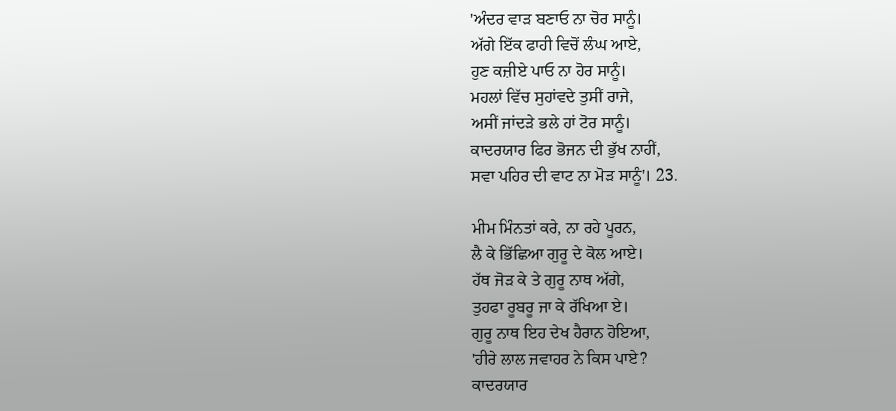'ਅੰਦਰ ਵਾੜ ਬਣਾਓ ਨਾ ਚੋਰ ਸਾਨੂੰ।
ਅੱਗੇ ਇੱਕ ਫਾਹੀ ਵਿਚੋਂ ਲੰਘ ਆਏ,
ਹੁਣ ਕਜ਼ੀਏ ਪਾਓ ਨਾ ਹੋਰ ਸਾਨੂੰ।
ਮਹਲਾਂ ਵਿੱਚ ਸੁਹਾਂਵਦੇ ਤੁਸੀਂ ਰਾਜੇ,
ਅਸੀਂ ਜਾਂਦੜੇ ਭਲੇ ਹਾਂ ਟੋਰ ਸਾਨੂੰ।
ਕਾਦਰਯਾਰ ਫਿਰ ਭੋਜਨ ਦੀ ਭੁੱਖ ਨਾਹੀਂ,
ਸਵਾ ਪਹਿਰ ਦੀ ਵਾਟ ਨਾ ਮੋੜ ਸਾਨੂੰ'। 23.

ਮੀਮ ਮਿੰਨਤਾਂ ਕਰੇ, ਨਾ ਰਹੇ ਪੂਰਨ,
ਲੈ ਕੇ ਭਿੱਛਿਆ ਗੁਰੂ ਦੇ ਕੋਲ ਆਏ।
ਹੱਥ ਜੋੜ ਕੇ ਤੇ ਗੁਰੂ ਨਾਥ ਅੱਗੇ,
ਤੁਹਫਾ ਰੂਬਰੂ ਜਾ ਕੇ ਰੱਖਿਆ ਏ।
ਗੁਰੂ ਨਾਥ ਇਹ ਦੇਖ ਹੈਰਾਨ ਹੋਇਆ,
'ਹੀਰੇ ਲਾਲ ਜਵਾਹਰ ਨੇ ਕਿਸ ਪਾਏ?
ਕਾਦਰਯਾਰ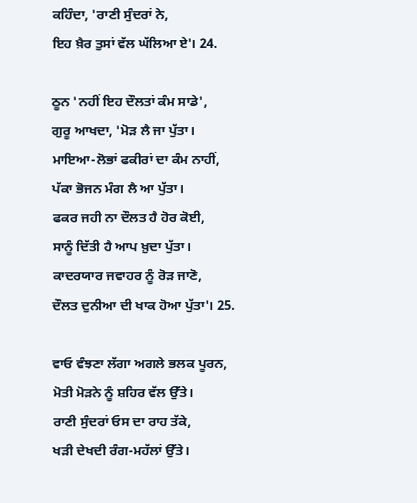ਕਹਿੰਦਾ, 'ਰਾਣੀ ਸੁੰਦਰਾਂ ਨੇ,
ਇਹ ਖ਼ੈਰ ਤੁਸਾਂ ਵੱਲ ਘੱਲਿਆ ਏ'। 24.

ਠੂਨ 'ਨਹੀਂ ਇਹ ਦੌਲਤਾਂ ਕੰਮ ਸਾਡੇ',
ਗੁਰੂ ਆਖਦਾ, 'ਮੋੜ ਲੈ ਜਾ ਪੁੱਤਾ।
ਮਾਇਆ-ਲੋਭਾਂ ਫਕੀਰਾਂ ਦਾ ਕੰਮ ਨਾਹੀਂ,
ਪੱਕਾ ਭੋਜਨ ਮੰਗ ਲੈ ਆ ਪੁੱਤਾ।
ਫਕਰ ਜਹੀ ਨਾ ਦੌਲਤ ਹੈ ਹੋਰ ਕੋਈ,
ਸਾਨੂੰ ਦਿੱਤੀ ਹੈ ਆਪ ਖ਼ੁਦਾ ਪੁੱਤਾ।
ਕਾਦਰਯਾਰ ਜਵਾਹਰ ਨੂੰ ਰੋੜ ਜਾਣੋ,
ਦੌਲਤ ਦੁਨੀਆ ਦੀ ਖਾਕ ਹੋਆ ਪੁੱਤਾ'। 25.

ਵਾਓ ਵੰਝਣਾ ਲੱਗਾ ਅਗਲੇ ਭਲਕ ਪੂਰਨ,
ਮੋਤੀ ਮੋੜਨੇ ਨੂੰ ਸ਼ਹਿਰ ਵੱਲ ਉੱਤੇ।
ਰਾਣੀ ਸੁੰਦਰਾਂ ਓਸ ਦਾ ਰਾਹ ਤੱਕੇ,
ਖੜੀ ਦੇਖਦੀ ਰੰਗ-ਮਹੱਲਾਂ ਉੱਤੇ।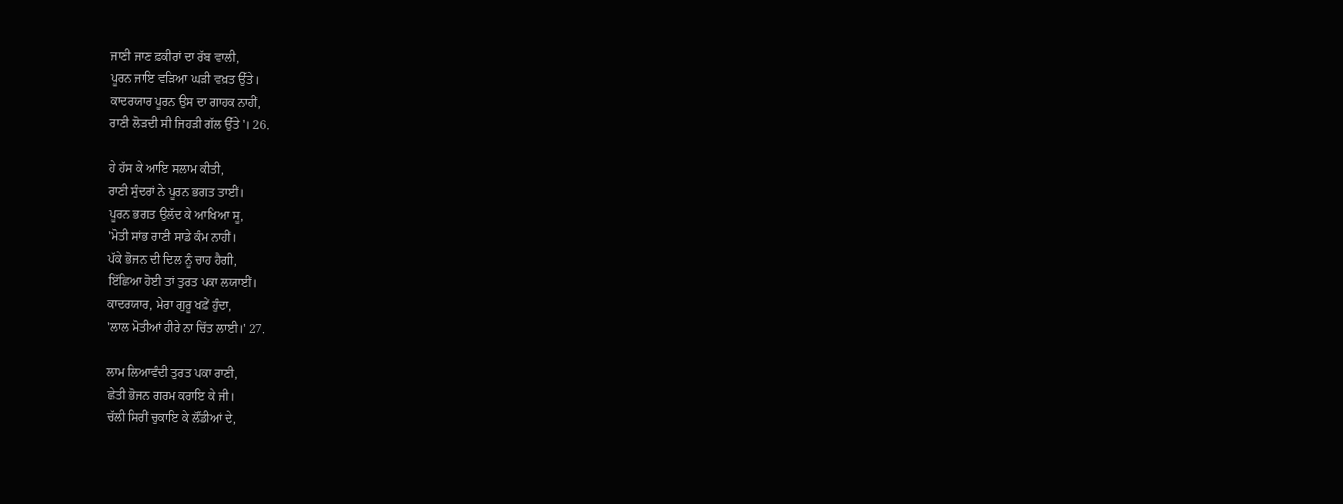ਜਾਣੀ ਜਾਣ ਫ਼ਕੀਰਾਂ ਦਾ ਰੱਬ ਵਾਲੀ,
ਪੂਰਨ ਜਾਇ ਵੜਿਆ ਘੜੀ ਵਖ਼ਤ ਉੱਤੇ।
ਕਾਦਰਯਾਰ ਪੂਰਨ ਉਸ ਦਾ ਗਾਹਕ ਨਾਹੀਂ,
ਰਾਣੀ ਲੋੜਦੀ ਸੀ ਜਿਹੜੀ ਗੱਲ ਉੱਤੇ'। 26.

ਹੇ ਹੱਸ ਕੇ ਆਇ ਸਲਾਮ ਕੀਤੀ,
ਰਾਣੀ ਸੁੰਦਰਾਂ ਨੇ ਪੂਰਨ ਭਗਤ ਤਾਈਂ।
ਪੂਰਨ ਭਗਤ ਉਲੱਦ ਕੇ ਆਖਿਆ ਸੂ,
'ਮੋਤੀ ਸਾਂਭ ਰਾਣੀ ਸਾਡੇ ਕੰਮ ਨਾਹੀਂ।
ਪੱਕੇ ਭੋਜਨ ਦੀ ਦਿਲ ਨੂੰ ਚਾਹ ਹੈਗੀ,
ਇੱਛਿਆ ਹੋਈ ਤਾਂ ਤੁਰਤ ਪਕਾ ਲਯਾਈਂ।
ਕਾਦਰਯਾਰ, ਮੇਰਾ ਗੁਰੂ ਖਫ਼ੇਂ ਹੁੰਦਾ,
'ਲਾਲ ਮੋਤੀਆਂ ਹੀਰੇ ਨਾ ਚਿੱਤ ਲਾਈ।' 27.

ਲਾਮ ਲਿਆਵੰਦੀ ਤੁਰਤ ਪਕਾ ਰਾਣੀ,
ਛੇਤੀ ਭੋਜਨ ਗਰਮ ਕਰਾਇ ਕੇ ਜੀ।
ਚੱਲੀ ਸਿਰੀਂ ਚੁਕਾਇ ਕੇ ਲੌਂਡੀਆਂ ਦੇ,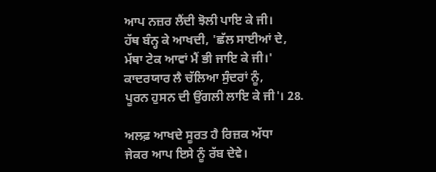ਆਪ ਨਜ਼ਰ ਲੈਂਦੀ ਝੋਲੀ ਪਾਇ ਕੇ ਜੀ।
ਹੱਥ ਬੰਨ੍ਹ ਕੇ ਆਖਦੀ, 'ਛੱਲ ਸਾਈਆਂ ਦੇ,
ਮੱਥਾ ਟੇਕ ਆਵਾਂ ਮੈਂ ਭੀ ਜਾਇ ਕੇ ਜੀ।'
ਕਾਦਰਯਾਰ ਲੈ ਚੱਲਿਆ ਸੁੰਦਰਾਂ ਨੂੰ,
ਪੂਰਨ ਹੁਸਨ ਦੀ ਉਂਗਲੀ ਲਾਇ ਕੇ ਜੀ'। 28.

ਅਲਫ਼ ਆਖਦੇ ਸੂਰਤ ਹੈ ਰਿਜ਼ਕ ਅੱਧਾ
ਜੇਕਰ ਆਪ ਇਸੇ ਨੂੰ ਰੱਬ ਦੇਵੇ।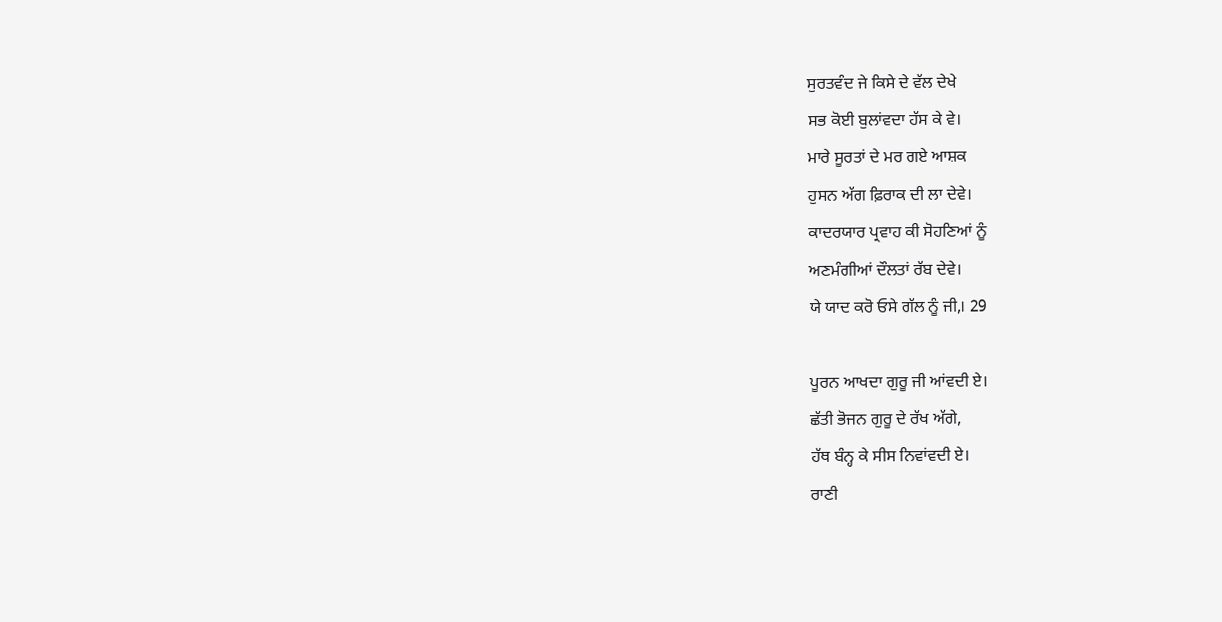ਸੁਰਤਵੰਦ ਜੇ ਕਿਸੇ ਦੇ ਵੱਲ ਦੇਖੇ
ਸਭ ਕੋਈ ਬੁਲਾਂਵਦਾ ਹੱਸ ਕੇ ਵੇ।
ਮਾਰੇ ਸੂਰਤਾਂ ਦੇ ਮਰ ਗਏ ਆਸ਼ਕ
ਹੁਸਨ ਅੱਗ ਫ਼ਿਰਾਕ ਦੀ ਲਾ ਦੇਵੇ।
ਕਾਦਰਯਾਰ ਪ੍ਰਵਾਹ ਕੀ ਸੋਹਣਿਆਂ ਨੂੰ
ਅਣਮੰਗੀਆਂ ਦੌਲਤਾਂ ਰੱਬ ਦੇਵੇ।
ਯੇ ਯਾਦ ਕਰੋ ਓਸੇ ਗੱਲ ਨੂੰ ਜੀ,। 29

ਪੂਰਨ ਆਖਦਾ ਗੁਰੂ ਜੀ ਆਂਵਦੀ ਏ।
ਛੱਤੀ ਭੋਜਨ ਗੁਰੂ ਦੇ ਰੱਖ ਅੱਗੇ,
ਹੱਥ ਬੰਨ੍ਹ ਕੇ ਸੀਸ ਨਿਵਾਂਵਦੀ ਏ।
ਰਾਣੀ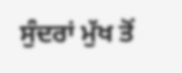ਸੁੰਦਰਾਂ ਮੁੱਖ ਤੋਂ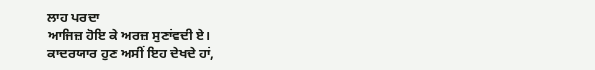ਲਾਹ ਪਰਦਾ
ਆਜਿਜ਼ ਹੋਇ ਕੇ ਅਰਜ਼ ਸੁਣਾਂਵਦੀ ਏ।
ਕਾਦਰਯਾਰ ਹੁਣ ਅਸੀਂ ਇਹ ਦੇਖਦੇ ਹਾਂ,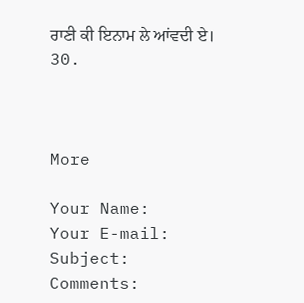ਰਾਣੀ ਕੀ ਇਨਾਮ ਲੇ ਆਂਵਦੀ ਏ। 30.



More

Your Name:
Your E-mail:
Subject:
Comments: